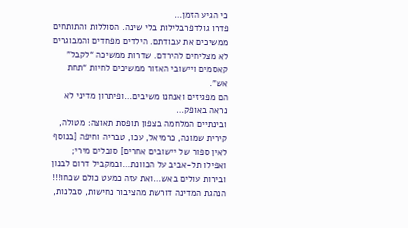כי הגיע הזמן…
פדרו גולדפרבלילות בלי שינה. הסוללות והתותחים ממשיכים את עבודתם. הילדים מפחדים והמבוגרים לא מצליחים להירדם. שדרות ממשיכה “לקבל” קאסמים ויישובי האזור ממשיכים לחיות “תחת אש”.
הם מפגיזים ואנחנו משיבים…ופיתרון מדיני לא נראה באופק…
ובינתיים המלחמה בצפון תופסת תאוצה: מטולה, קירית שמונה, כרמיאל, עכו, טבריה וחיפה [בנוסף לאין ספור של יישובים אחרים] סובלים מירי; ואפילו תל-אביב על הכוונת…ובמקביל דרום לבנון ובירות עולים באש…ואת עזה כמעט כולם שכחו!!!
הנהגת המדינה דורשת מהציבור נחישות, סבלנות,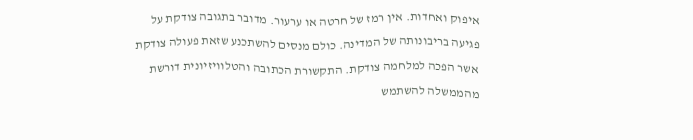איפוק ואחדות. אין רמז של חרטה או ערעור. מדובר בתגובה צודקת על פגיעה בריבונותה של המדינה. כולם מנסים להשתכנע שזאת פעולה צודקת אשר הפכה למלחמה צודקת. התקשורת הכתובה והטלוויזיונית דורשת מהממשלה להשתמש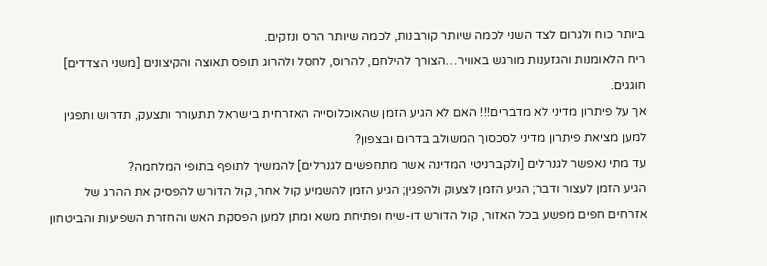ביותר כוח ולגרום לצד השני לכמה שיותר קורבנות, לכמה שיותר הרס ונזקים.
ריח הלאומנות והגזענות מורגש באוויר…הצורך להילחם, להרוס, לחסל ולהרוג תופס תאוצה והקיצונים [משני הצדדים] חוגגים.
אך על פיתרון מדיני לא מדברים!!! האם לא הגיע הזמן שהאוכלוסייה האזרחית בישראל תתעורר ותצעק, תדרוש ותפגין למען מציאת פיתרון מדיני לסכסוך המשולב בדרום ובצפון?
עד מתי נאפשר לגנרלים [ולקברניטי המדינה אשר מתחפשים לגנרלים] להמשיך לתופף בתופי המלחמה?
הגיע הזמן לעצור ודבר; הגיע הזמן לצעוק ולהפגין; הגיע הזמן להשמיע קול אחר, קול הדורש להפסיק את ההרג של אזרחים חפים מפשע בכל האזור, קול הדורש דו-שיח ופתיחת משא ומתן למען הפסקת האש והחזרת השפיעות והביטחון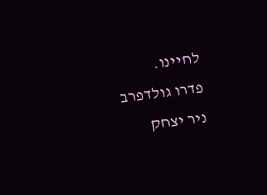לחיינו.
פדרו גולדפרב
ניר יצחק